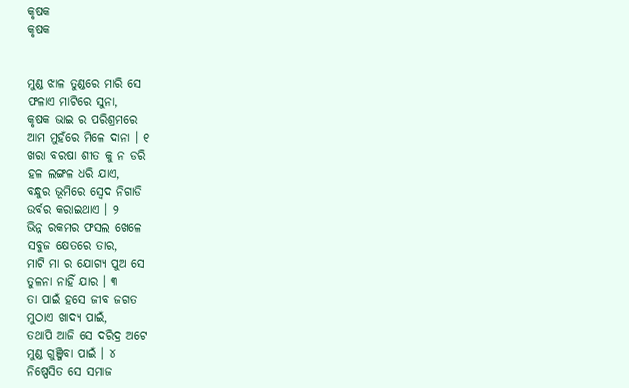କୃଷକ
କୃଷକ


ମୁଣ୍ଡ ଝାଳ ତୁଣ୍ଡରେ ମାରି ସେ
ଫଳାଏ ମାଟିରେ ସୁନା,
କୃଷକ ଭାଇ ର ପରିଶ୍ରମରେ
ଆମ ମୁହଁରେ ମିଳେ ଦାନା । ୧
ଖରା ବରଷା ଶୀତ କୁ ନ ଡରି
ହଳ ଲଙ୍ଗଳ ଧରି ଯାଏ,
ବନ୍ଧୁର ଭୂମିରେ ସ୍ଵେଦ ନିଗାଡି
ଉର୍ବର କରାଇଥାଏ । ୨
ଭିନ୍ନ ରକମର ଫସଲ ଖେଳେ
ସବୁଜ କ୍ଷେତରେ ତାର,
ମାଟି ମା ର ଯୋଗ୍ୟ ପୁଅ ସେ
ତୁଳନା ନାହିଁ ଯାର । ୩
ତା ପାଇଁ ହସେ ଜୀବ ଜଗତ
ମୁଠାଏ ଖାଦ୍ୟ ପାଇଁ,
ତଥାପି ଆଜି ସେ ଦରିଦ୍ର ଅଟେ
ମୁଣ୍ଡ ଗୁଞ୍ଜିବା ପାଇଁ । ୪
ନିଷ୍ପେସିତ ସେ ସମାଜ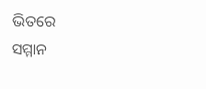ଭିତରେ
ସମ୍ମାନ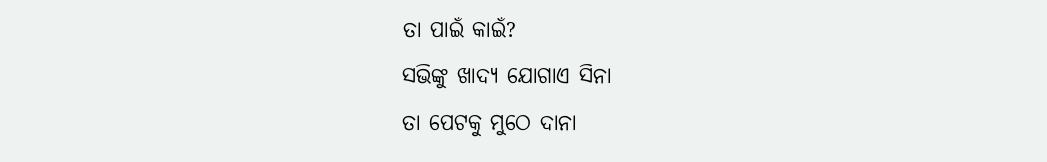ତା ପାଇଁ କାଇଁ?
ସଭିଙ୍କୁ ଖାଦ୍ୟ ଯୋଗାଏ ସିନା
ତା ପେଟକୁ ମୁଠେ ଦାନା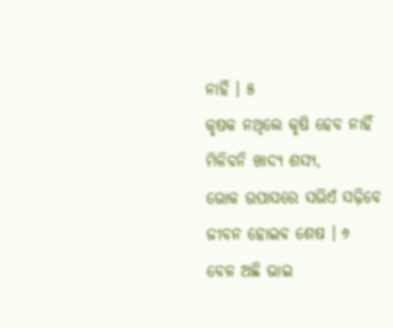ନାହିଁ । ୫
କୃଷକ ନଥିଲେ କୃଷି ହେବ ନାହିଁ
ମିଳିବନି ଖାଦ୍ୟ ଶସ୍ୟ,
ଭୋକ ଉପାସରେ ସଭିଏଁ ସଢ଼ିବେ
ଜୀବନ ହୋଇବ ଶେଷ । ୬
ବେଳ ଅଛି ଭାଇ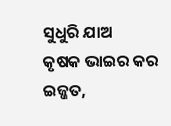ସୁଧୁରି ଯାଅ
କୃଷକ ଭାଇର କର ଇଜ୍ଜତ,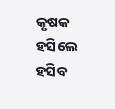କୃଷକ ହସିଲେ ହସିବ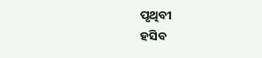ପୃଥିବୀ
ହସିବ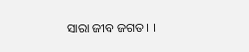ସାରା ଜୀବ ଜଗତ । ।